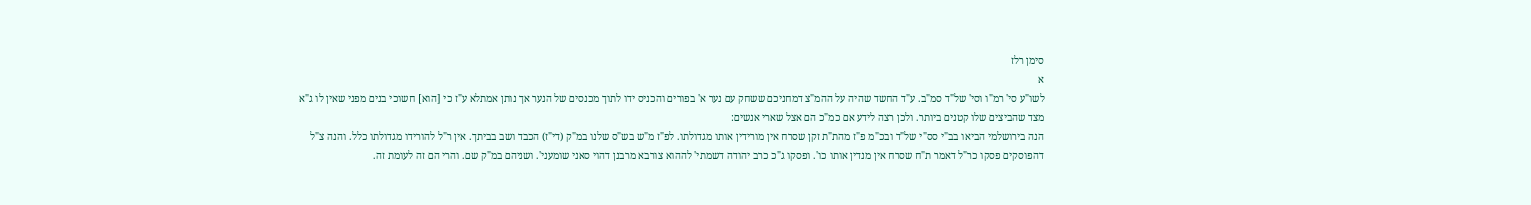סימן רלז
א
לשו"ע סי' רמ"ו וסי' של"ד סמ"ב. ע"ד החשד שהיה על ההמ"צ דמחניכם ששחק עם נער א' בפורים והכניס ידו לתוך מכנסים של הנער אך נותן אמתלא ע"ז כי [הוא] חשוכי בנים מפני שאין לו ג"א מצד שהביצים שלו קטנים ביותר. ולכן רצה לידע אם כמ"כ הם אצל שארי אנשים:
הנה בירושלמי הביאו בב"י סס"י של"ד ובכ"מ פ"ז מהת"ת זקן שסרח אין מורידין אותו מגדולתו. לפ"ז מ"ש בש"ס שלנו במ"ק (די"ז) הכבד ושב בביתך. אין ר"ל להורידו מגדולתו כלל. והנה צ"ל דהפוסקים פסקו כר"ל דאמר ת"ח שסרח אין מנדין אותו כו'. ופסקו ג"כ כרב יהודה דשמתי' לההוא צורבא מרבנן דהוי סאני שומעני'. ושניהם במ"ק שם. והרי הם זה לעומת זה.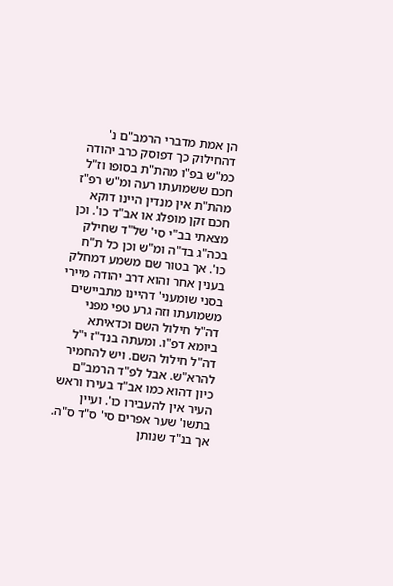הן אמת מדברי הרמב"ם נ' דהחילוק כך דפוסק כרב יהודה כמ"ש בפ"ו מהת"ת בסופו וז"ל חכם ששמועתו רעה ומ"ש רפ"ז מהת"ת אין מנדין היינו דוקא חכם זקן מופלג או אב"ד כו'. וכן מצאתי בב"י סי' של"ד שחילק בכה"ג בד"ה ומ"ש וכן כל ת"ח כו'. אך בטור שם משמע דמחלק בענין אחר והוא דרב יהודה מיירי בסני שומעני' דהיינו מתביישים משמועתו וזה גרע טפי מפני דה"ל חילול השם וכדאיתא ביומא דפ"ו. ומעתה בנד"ז י"ל דה"ל חילול השם. ויש להחמיר להרא"ש. אבל לפ"ד הרמב"ם כיון דהוא כמו אב"ד בעירו וראש העיר אין להעבירו כו'. ועיין בתשו' שער אפרים סי' ס"ד ס"ה. אך בנ"ד שנותן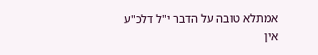אמתלא טובה על הדבר י"ל דלכ"ע אין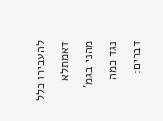להעבירו כלל דאמתלא מהני בגמ' נגד כמה דברים: